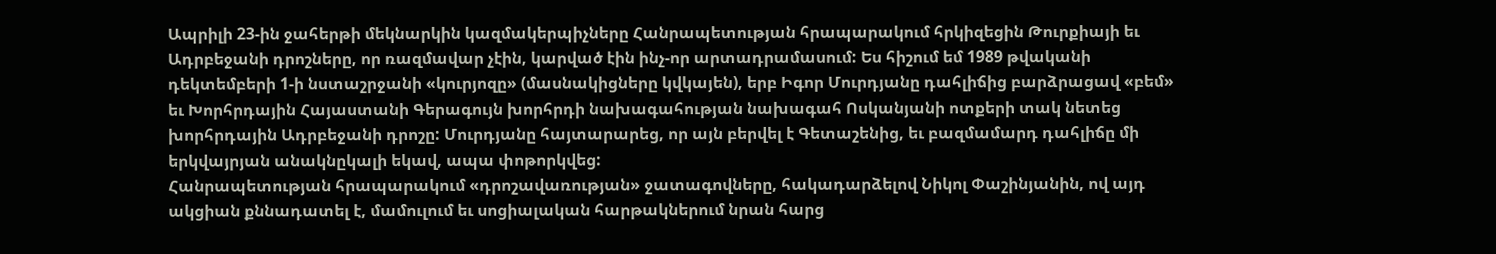Ապրիլի 23-ին ջահերթի մեկնարկին կազմակերպիչները Հանրապետության հրապարակում հրկիզեցին Թուրքիայի եւ Ադրբեջանի դրոշները, որ ռազմավար չէին, կարված էին ինչ-որ արտադրամասում: Ես հիշում եմ 1989 թվականի դեկտեմբերի 1-ի նստաշրջանի «կուրյոզը» (մասնակիցները կվկայեն), երբ Իգոր Մուրդյանը դահլիճից բարձրացավ «բեմ» եւ Խորհրդային Հայաստանի Գերագույն խորհրդի նախագահության նախագահ Ոսկանյանի ոտքերի տակ նետեց խորհրդային Ադրբեջանի դրոշը: Մուրդյանը հայտարարեց, որ այն բերվել է Գետաշենից, եւ բազմամարդ դահլիճը մի երկվայրյան անակնըկալի եկավ, ապա փոթորկվեց:
Հանրապետության հրապարակում «դրոշավառության» ջատագովները, հակադարձելով Նիկոլ Փաշինյանին, ով այդ ակցիան քննադատել է, մամուլում եւ սոցիալական հարթակներում նրան հարց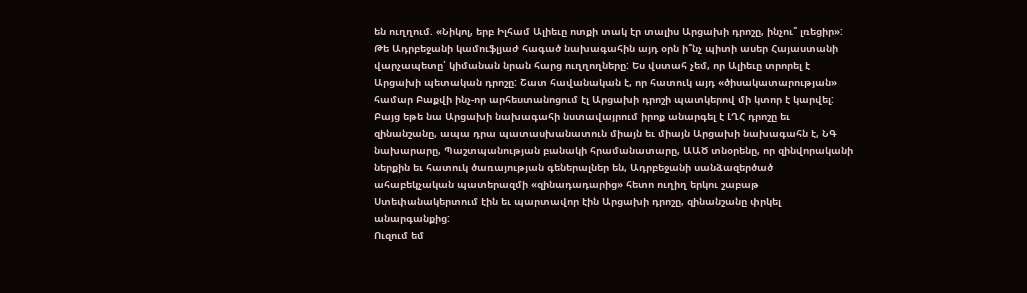են ուղղում. «Նիկոլ, երբ Իլհամ Ալիեւը ոտքի տակ էր տալիս Արցախի դրոշը, ինչու՞ լռեցիր»: Թե Ադրբեջանի կամուֆլյաժ հագած նախագահին այդ օրն ի՞նչ պիտի ասեր Հայաստանի վարչապետը՝ կիմանան նրան հարց ուղղողները: Ես վստահ չեմ, որ Ալիեւը տրորել է Արցախի պետական դրոշը: Շատ հավանական է, որ հատուկ այդ «ծիսակատարության» համար Բաքվի ինչ-որ արհեստանոցում էլ Արցախի դրոշի պատկերով մի կտոր է կարվել:
Բայց եթե նա Արցախի նախագահի նստավայրում իրոք անարգել է ԼՂՀ դրոշը եւ զինանշանը, ապա դրա պատասխանատուն միայն եւ միայն Արցախի նախագահն է, ՆԳ նախարարը, Պաշտպանության բանակի հրամանատարը, ԱԱԾ տնօրենը, որ զինվորականի ներքին եւ հատուկ ծառայության գեներալներ են, Ադրբեջանի սանձազերծած ահաբեկչական պատերազմի «զինադադարից» հետո ուղիղ երկու շաբաթ Ստեփանակերտում էին եւ պարտավոր էին Արցախի դրոշը, զինանշանը փրկել անարգանքից:
Ուզում եմ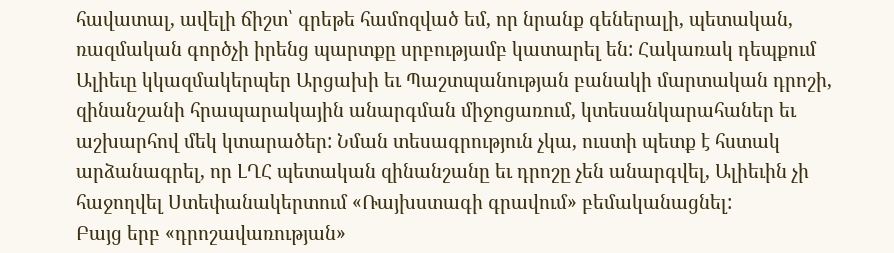հավատալ, ավելի ճիշտ՝ գրեթե համոզված եմ, որ նրանք գեներալի, պետական, ռազմական գործչի իրենց պարտքը սրբությամբ կատարել են: Հակառակ դեպքում Ալիեւը կկազմակերպեր Արցախի եւ Պաշտպանության բանակի մարտական դրոշի, զինանշանի հրապարակային անարգման միջոցառում, կտեսանկարահաներ եւ աշխարհով մեկ կտարածեր: Նման տեսագրություն չկա, ուստի պետք է հստակ արձանագրել, որ ԼՂՀ պետական զինանշանը եւ դրոշը չեն անարգվել, Ալիեւին չի հաջողվել Ստեփանակերտում «Ռայխստագի գրավում» բեմականացնել:
Բայց երբ «դրոշավառության»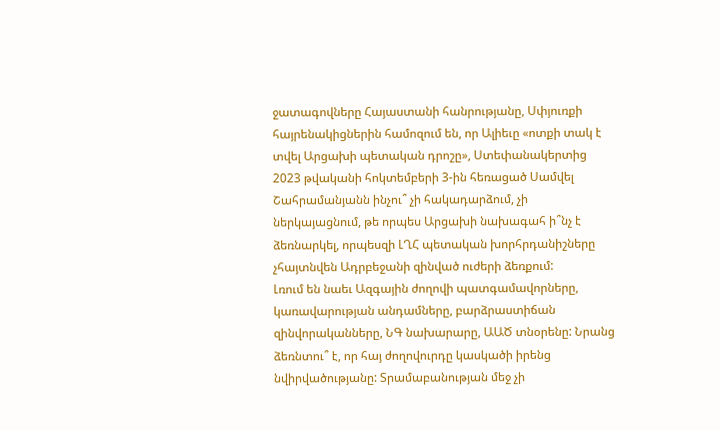ջատագովները Հայաստանի հանրությանը, Սփյուռքի հայրենակիցներին համոզում են, որ Ալիեւը «ոտքի տակ է տվել Արցախի պետական դրոշը», Ստեփանակերտից 2023 թվականի հոկտեմբերի 3-ին հեռացած Սամվել Շահրամանյանն ինչու՞ չի հակադարձում, չի ներկայացնում, թե որպես Արցախի նախագահ ի՞նչ է ձեռնարկել, որպեսզի ԼՂՀ պետական խորհրդանիշները չհայտնվեն Ադրբեջանի զինված ուժերի ձեռքում:
Լռում են նաեւ Ազգային ժողովի պատգամավորները, կառավարության անդամները, բարձրաստիճան զինվորականները, ՆԳ նախարարը, ԱԱԾ տնօրենը: Նրանց ձեռնտու՞ է, որ հայ ժողովուրդը կասկածի իրենց նվիրվածությանը: Տրամաբանության մեջ չի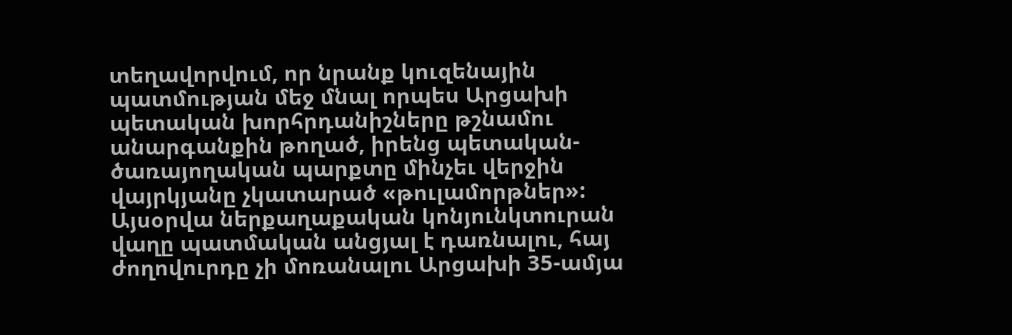տեղավորվում, որ նրանք կուզենային պատմության մեջ մնալ որպես Արցախի պետական խորհրդանիշները թշնամու անարգանքին թողած, իրենց պետական-ծառայողական պարքտը մինչեւ վերջին վայրկյանը չկատարած «թուլամորթներ»:
Այսօրվա ներքաղաքական կոնյունկտուրան վաղը պատմական անցյալ է դառնալու, հայ ժողովուրդը չի մոռանալու Արցախի 35-ամյա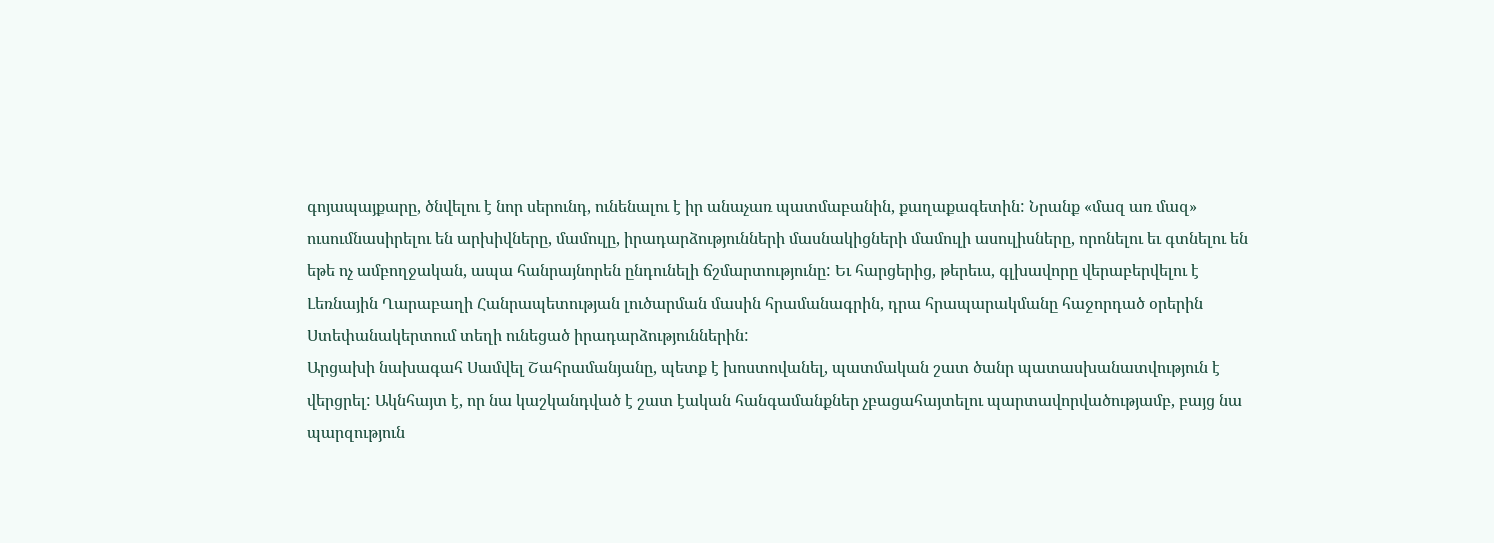գոյապայքարը, ծնվելու է նոր սերունդ, ունենալու է իր անաչառ պատմաբանին, քաղաքագետին: Նրանք «մազ առ մազ» ուսումնասիրելու են արխիվները, մամուլը, իրադարձությունների մասնակիցների մամուլի ասուլիսները, որոնելու եւ գտնելու են եթե ոչ ամբողջական, ապա հանրայնորեն ընդունելի ճշմարտությունը: Եւ հարցերից, թերեւս, գլխավորը վերաբերվելու է Լեռնային Ղարաբաղի Հանրապետության լուծարման մասին հրամանագրին, դրա հրապարակմանը հաջորդած օրերին Ստեփանակերտում տեղի ունեցած իրադարձություններին:
Արցախի նախագահ Սամվել Շահրամանյանը, պետք է խոստովանել, պատմական շատ ծանր պատասխանատվություն է վերցրել: Ակնհայտ է, որ նա կաշկանդված է շատ էական հանգամանքներ չբացահայտելու պարտավորվածությամբ, բայց նա պարզություն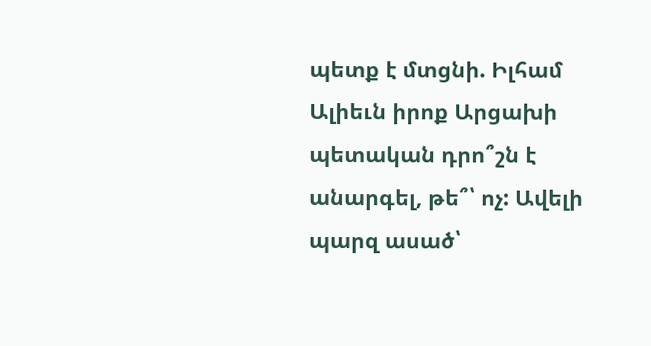պետք է մտցնի. Իլհամ Ալիեւն իրոք Արցախի պետական դրո՞շն է անարգել, թե՞՝ ոչ: Ավելի պարզ ասած՝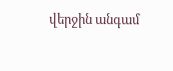վերջին անգամ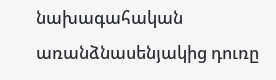նախագահական առանձնասենյակից դուռը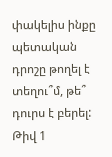փակելիս ինքը պետական դրոշը թողել է տեղու՞մ, թե՞ դուրս է բերել:
Թիվ 1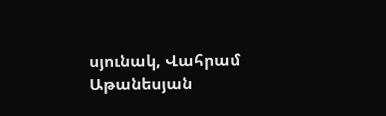սյունակ, Վահրամ Աթանեսյան